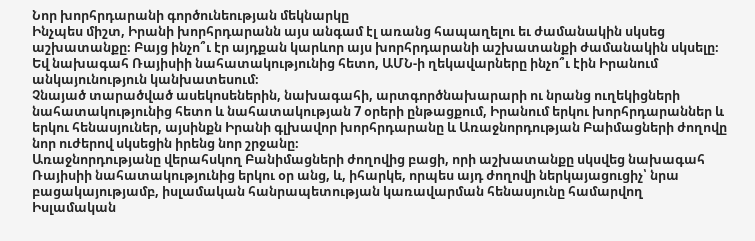Նոր խորհրդարանի գործունեության մեկնարկը
Ինչպես միշտ, Իրանի խորհրդարանն այս անգամ էլ առանց հապաղելու եւ ժամանակին սկսեց աշխատանքը։ Բայց ինչո՞ւ էր այդքան կարևոր այս խորհրդարանի աշխատանքի ժամանակին սկսելը։ Եվ նախագահ Ռայիսիի նահատակությունից հետո, ԱՄՆ-ի ղեկավարները ինչո՞ւ էին Իրանում անկայունություն կանխատեսում։
Չնայած տարածված ասեկոսեներին, նախագահի, արտգործնախարարի ու նրանց ուղեկիցների նահատակությունից հետո և նահատակության 7 օրերի ընթացքում, Իրանում երկու խորհրդարաններ և երկու հենասյուներ, այսինքն Իրանի գլխավոր խորհրդարանը և Առաջնորդության Բաիմացների ժողովը նոր ուժերով սկսեցին իրենց նոր շրջանը։
Առաջնորդությանը վերահսկող Բանիմացների ժողովից բացի, որի աշխատանքը սկսվեց նախագահ Ռայիսիի նահատակությունից երկու օր անց, և, իհարկե, որպես այդ ժողովի ներկայացուցիչ՝ նրա բացակայությամբ, իսլամական հանրապետության կառավարման հենասյունը համարվող Իսլամական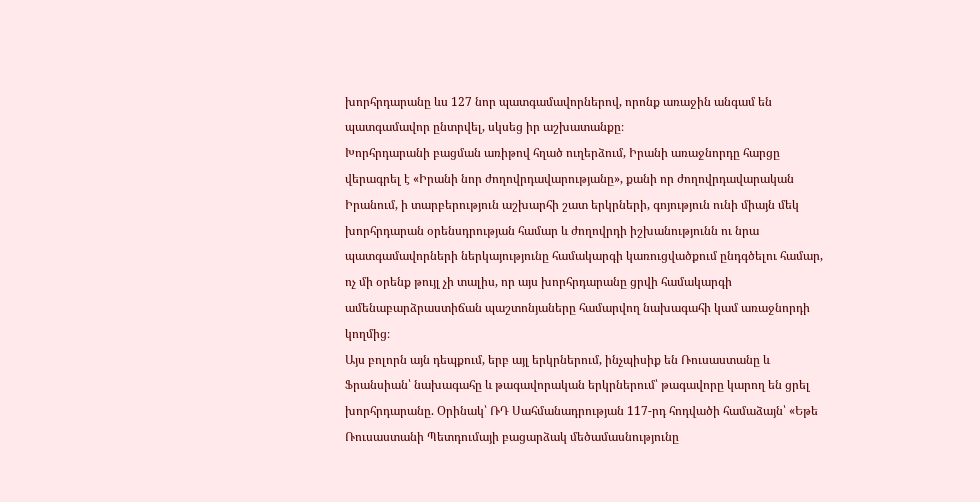խորհրդարանը ևս 127 նոր պատգամավորներով, որոնք առաջին անգամ են պատգամավոր ընտրվել, սկսեց իր աշխատանքը։
Խորհրդարանի բացման առիթով հղած ուղերձում, Իրանի առաջնորդը հարցը վերագրել է «Իրանի նոր ժողովրդավարությանը», քանի որ ժողովրդավարական Իրանում, ի տարբերություն աշխարհի շատ երկրների, գոյություն ունի միայն մեկ խորհրդարան օրենսդրության համար և ժողովրդի իշխանությունն ու նրա պատգամավորների ներկայությունը համակարգի կառուցվածքում ընդգծելու համար, ոչ մի օրենք թույլ չի տալիս, որ այս խորհրդարանը ցրվի համակարգի ամենաբարձրաստիճան պաշտոնյաները համարվող նախագահի կամ առաջնորդի կողմից։
Այս բոլորն այն դեպքում, երբ այլ երկրներում, ինչպիսիք են Ռուսաստանը և Ֆրանսիան՝ նախագահը և թագավորական երկրներում՝ թագավորը կարող են ցրել խորհրդարանը. Օրինակ՝ ՌԴ Սահմանադրության 117-րդ հոդվածի համաձայն՝ «Եթե Ռուսաստանի Պետդումայի բացարձակ մեծամասնությունը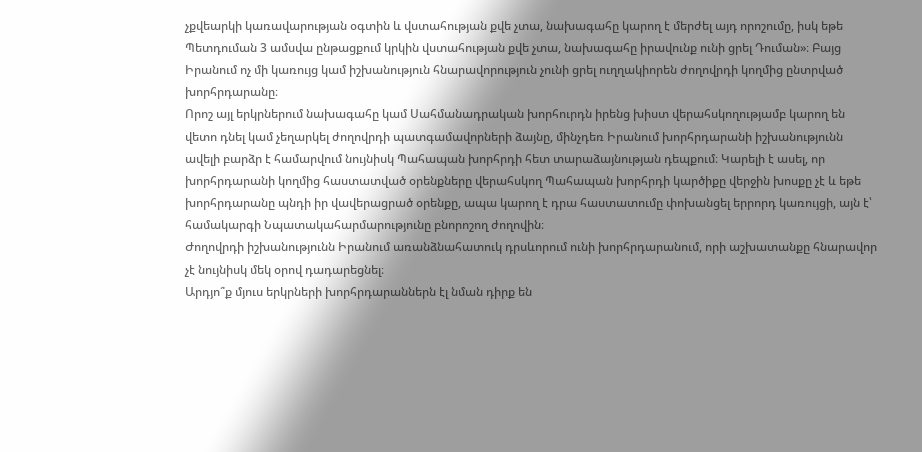չքվեարկի կառավարության օգտին և վստահության քվե չտա, նախագահը կարող է մերժել այդ որոշումը, իսկ եթե Պետդուման 3 ամսվա ընթացքում կրկին վստահության քվե չտա, նախագահը իրավունք ունի ցրել Դուման»։ Բայց Իրանում ոչ մի կառույց կամ իշխանություն հնարավորություն չունի ցրել ուղղակիորեն ժողովրդի կողմից ընտրված խորհրդարանը։
Որոշ այլ երկրներում նախագահը կամ Սահմանադրական խորհուրդն իրենց խիստ վերահսկողությամբ կարող են վետո դնել կամ չեղարկել ժողովրդի պատգամավորների ձայնը, մինչդեռ Իրանում խորհրդարանի իշխանությունն ավելի բարձր է համարվում նույնիսկ Պահապան խորհրդի հետ տարաձայնության դեպքում։ Կարելի է ասել, որ խորհրդարանի կողմից հաստատված օրենքները վերահսկող Պահապան խորհրդի կարծիքը վերջին խոսքը չէ և եթե խորհրդարանը պնդի իր վավերացրած օրենքը, ապա կարող է դրա հաստատումը փոխանցել երրորդ կառույցի, այն է՝ համակարգի Նպատակահարմարությունը բնորոշող ժողովին։
Ժողովրդի իշխանությունն Իրանում առանձնահատուկ դրսևորում ունի խորհրդարանում, որի աշխատանքը հնարավոր չէ նույնիսկ մեկ օրով դադարեցնել։
Արդյո՞ք մյուս երկրների խորհրդարաններն էլ նման դիրք են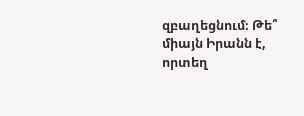զբաղեցնում։ Թե՞ միայն Իրանն է, որտեղ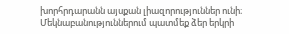խորհրդարանն այսքան լիազորություններ ունի։ Մեկնաբանություններում պատմեք ձեր երկրի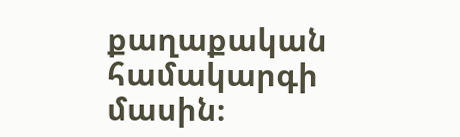քաղաքական համակարգի մասին։